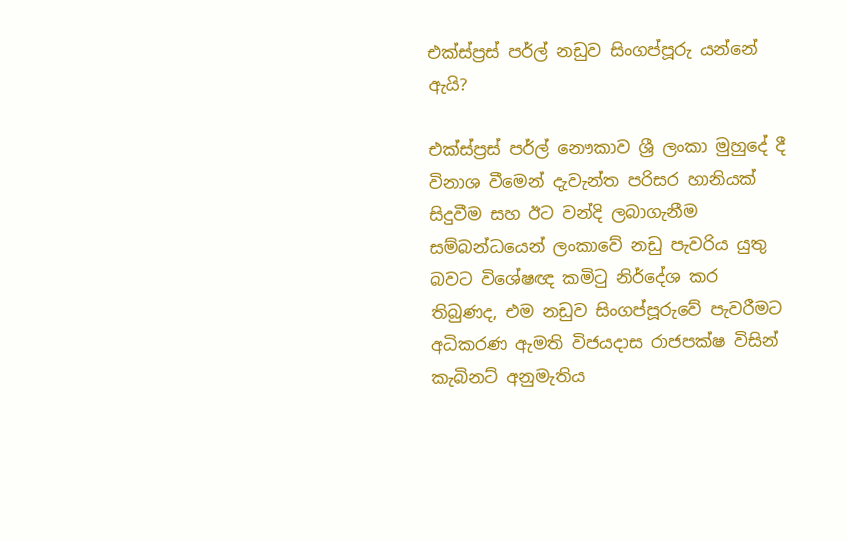එක්ස්ප්‍රස් පර්ල් නඩුව සිංගප්පූරු යන්නේ ඇයි?

එක්ස්ප්‍රස් පර්ල් නෞකාව ශ්‍රී ලංකා මුහුදේ දී විනාශ වීමෙන් දැවැන්ත පරිසර හානියක් සිදුවීම සහ ඊට වන්දි ලබාගැනීම සම්බන්ධයෙන් ලංකාවේ නඩු පැවරිය යුතු බවට විශේෂඥ කමිටු නිර්දේශ කර තිබුණද, එම නඩුව සිංගප්පූරුවේ පැවරීමට අධිකරණ ඇමති විජයදාස රාජපක්ෂ විසින් කැබිනට් අනුමැතිය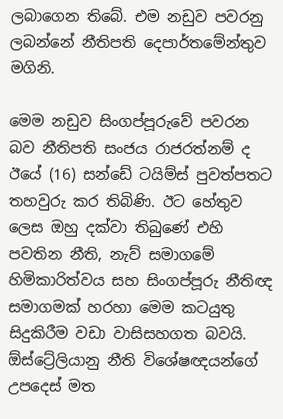ලබාගෙන තිබේ. එම නඩුව පවරනු ලබන්නේ නීතිපති දෙපාර්තමේන්තුව මගිනි.

මෙම නඩුව සිංගප්පූරුවේ පවරන බව නීතිපති සංජය රාජරත්නම් ද ඊයේ (16) සන්ඩේ ටයිම්ස් පුවත්පතට තහවුරු කර තිබිණි. ඊට හේතුව ලෙස ඔහු දක්වා තිබුණේ එහි පවතින නීති, නැව් සමාගමේ හිමිකාරිත්වය සහ සිංගප්පූරු නීතිඥ සමාගමක් හරහා මෙම කටයුතු සිදුකිරීම වඩා වාසිසහගත බවයි. ඕස්ට්‍රේලියානු නීති විශේෂඥයන්ගේ උපදෙස් මත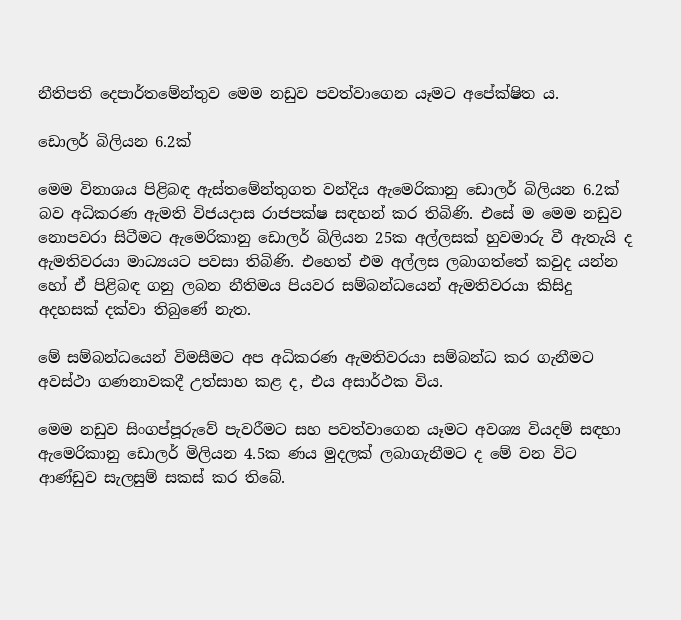නීතිපති දෙපාර්තමේන්තුව මෙම නඩුව පවත්වාගෙන යෑමට අපේක්ෂිත ය.

ඩොලර් බිලියන 6.2ක්

මෙම විනාශය පිළිබඳ ඇස්තමේන්තුගත වන්දිය ඇමෙරිකානු ඩොලර් බිලියන 6.2ක් බව අධිකරණ ඇමති විජයදාස රාජපක්ෂ සඳහන් කර තිබිණි. එසේ ම මෙම නඩුව නොපවරා සිටීමට ඇමෙරිකානු ඩොලර් බිලියන 25ක අල්ලසක් හුවමාරු වී ඇතැයි ද ඇමතිවරයා මාධ්‍යයට පවසා තිබිණි. එහෙත් එම අල්ලස ලබාගත්තේ කවුද යන්න හෝ ඒ පිළිබඳ ගනු ලබන නීතිමය පියවර සම්බන්ධයෙන් ඇමතිවරයා කිසිදු අදහසක් දක්වා තිබුණේ නැත.

මේ සම්බන්ධයෙන් විමසීමට අප අධිකරණ ඇමතිවරයා සම්බන්ධ කර ගැනීමට අවස්ථා ගණනාවකදී උත්සාහ කළ ද, එය අසාර්ථක විය.

මෙම නඩුව සිංගප්පූරුවේ පැවරීමට සහ පවත්වාගෙන යෑමට අවශ්‍ය වියදම් සඳහා ඇමෙරිකානු ඩොලර් මිලියන 4.5ක ණය මුදලක් ලබාගැනීමට ද මේ වන විට ආණ්ඩුව සැලසුම් සකස් කර තිබේ.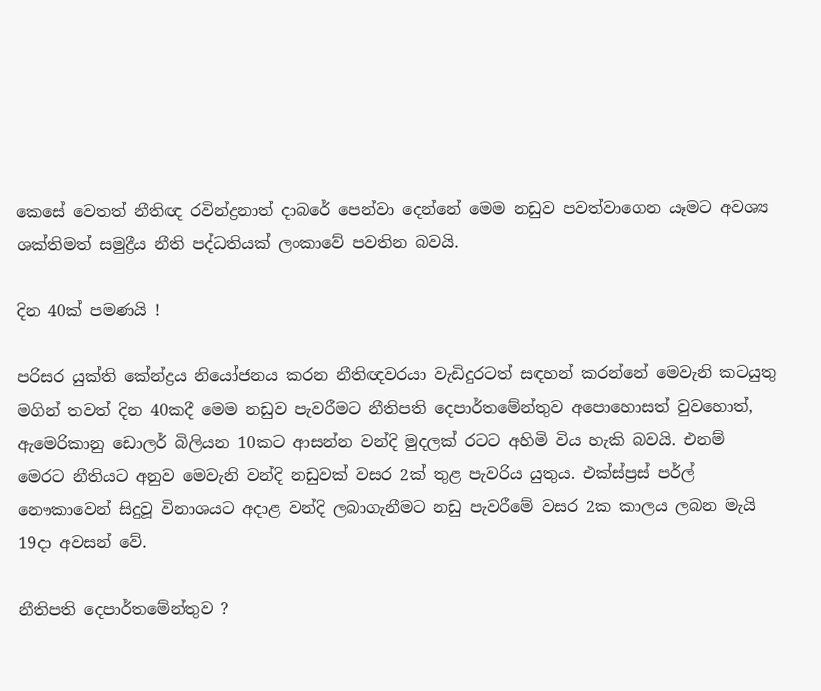කෙසේ වෙතත් නීතිඥ රවින්ද්‍රනාත් දාබරේ පෙන්වා දෙන්නේ මෙම නඩුව පවත්වාගෙන යෑමට අවශ්‍ය ශක්තිමත් සමුද්‍රීය නීති පද්ධතියක් ලංකාවේ පවතින බවයි.

දින 40ක් පමණයි !

පරිසර යුක්ති කේන්ද්‍රය නියෝජනය කරන නීතිඥවරයා වැඩිදුරටත් සඳහන් කරන්නේ මෙවැනි කටයුතු මගින් තවත් දින 40කදී මෙම නඩුව පැවරීමට නීතිපති දෙපාර්තමේන්තුව අපොහොසත් වුවහොත්, ඇමෙරිකානු ඩොලර් බිලියන 10කට ආසන්න වන්දි මුදලක් රටට අහිමි විය හැකි බවයි. එනම් මෙරට නීතියට අනුව මෙවැනි වන්දි නඩුවක් වසර 2ක් තුළ පැවරිය යුතුය. එක්ස්ප්‍රස් පර්ල් නෞකාවෙන් සිදුවූ විනාශයට අදාළ වන්දි ලබාගැනීමට නඩු පැවරීමේ වසර 2ක කාලය ලබන මැයි 19දා අවසන් වේ.

නීතිපති දෙපාර්තමේන්තුව ?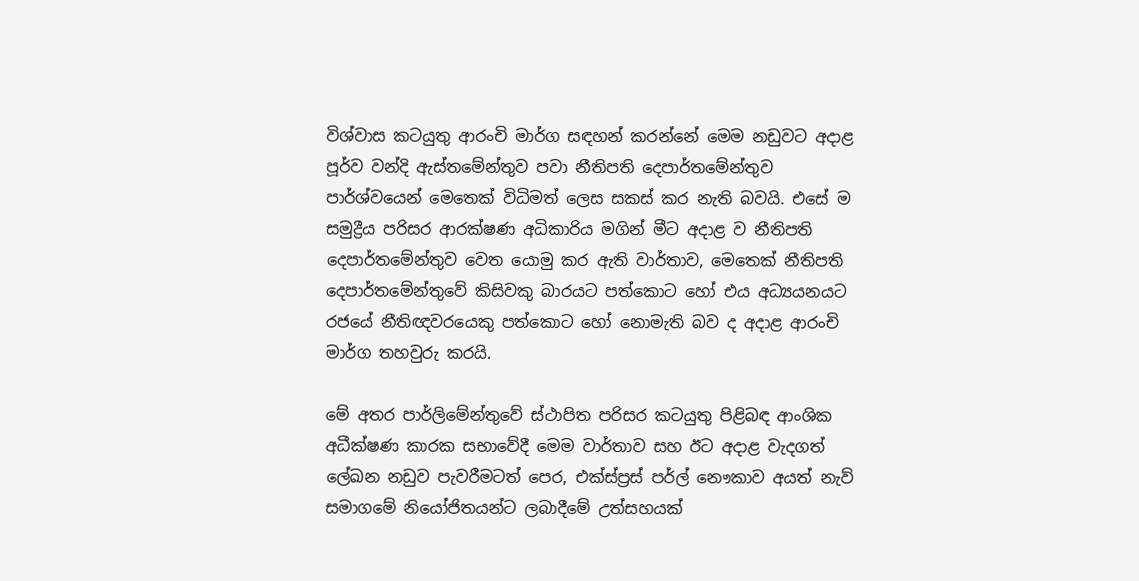විශ්වාස කටයුතු ආරංචි මාර්ග සඳහන් කරන්නේ මෙම නඩුවට අදාළ පූර්ව වන්දි ඇස්තමේන්තුව පවා නීතිපති දෙපාර්තමේන්තුව පාර්ශ්වයෙන් මෙතෙක් විධිමත් ලෙස සකස් කර නැති බවයි. එසේ ම සමුද්‍රීය පරිසර ආරක්ෂණ අධිකාරිය මගින් මීට අදාළ ව නීතිපති දෙපාර්තමේන්තුව වෙත යොමු කර ඇති වාර්තාව, මෙතෙක් නීතිපති දෙපාර්තමේන්තුවේ කිසිවකු බාරයට පත්කොට හෝ එය අධ්‍යයනයට රජයේ නීතිඥවරයෙකු පත්කොට හෝ නොමැති බව ද අදාළ ආරංචි මාර්ග තහවුරු කරයි.

මේ අතර පාර්ලිමේන්තුවේ ස්ථාපිත පරිසර කටයුතු පිළිබඳ ආංශික අධීක්ෂණ කාරක සභාවේදී මෙම වාර්තාව සහ ඊට අදාළ වැදගත් ලේඛන නඩුව පැවරීමටත් පෙර, එක්ස්ප්‍රස් පර්ල් නෞකාව අයත් නැව් සමාගමේ නියෝජිතයන්ට ලබාදීමේ උත්සහයක්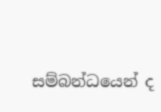සම්බන්ධයෙන් ද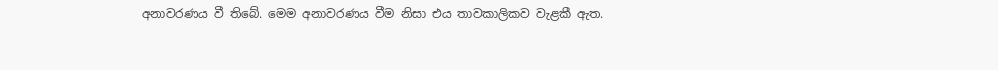අනාවරණය වී තිබේ. මෙම අනාවරණය වීම නිසා එය තාවකාලිකව වැළකී ඇත.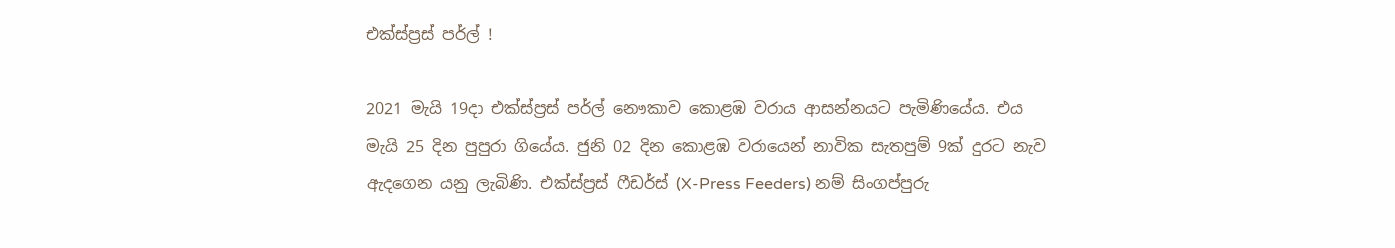එක්ස්ප්‍රස් පර්ල් !

2021 මැයි 19දා එක්ස්ප්‍රස් පර්ල් නෞකාව කොළඹ වරාය ආසන්නයට පැමිණියේය. එය මැයි 25 දින පුපුරා ගියේය. ජුනි 02 දින කොළඹ වරායෙන් නාවික සැතපුම් 9ක් දුරට නැව ඇදගෙන යනු ලැබිණි. එක්ස්ප්‍රස් ෆීඩර්ස් (X-Press Feeders) නම් සිංගප්පුරු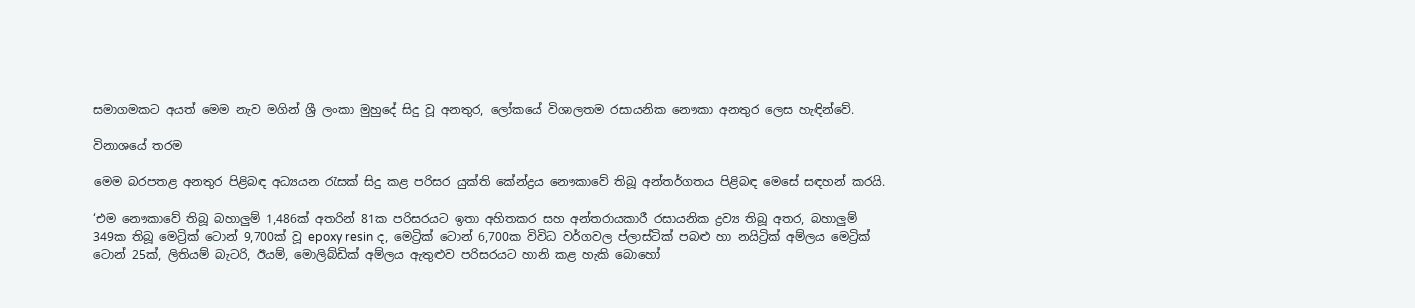සමාගමකට අයත් මෙම නැව මගින් ශ්‍රී ලංකා මුහුදේ සිදු වූ අනතුර, ලෝකයේ විශාලතම රසායනික නෞකා අනතුර ලෙස හැඳින්වේ.

විනාශයේ තරම

මෙම බරපතළ අනතුර පිළිබඳ අධ්‍යයන රැසක් සිදු කළ පරිසර යුක්ති කේන්ද්‍රය නෞකාවේ තිබූ අන්තර්ගතය පිළිබඳ මෙසේ සඳහන් කරයි.

‘එම නෞකාවේ තිබූ බහාලුම් 1,486ක් අතරින් 81ක පරිසරයට ඉතා අහිතකර සහ අන්තරායකාරී රසායනික ද්‍රව්‍ය තිබූ අතර, බහාලුම් 349ක තිබූ මෙට්‍රික් ටොන් 9,700ක් වූ epoxy resin ද, මෙට්‍රික් ටොන් 6,700ක විවිධ වර්ගවල ප්ලාස්ටික් පබළු හා නයිට්‍රික් අම්ලය මෙට්‍රික් ටොන් 25ක්, ලිතියම් බැටරි, ඊයම්, මොලිබ්ඩික් අම්ලය ඇතුළුව පරිසරයට හානි කළ හැකි බොහෝ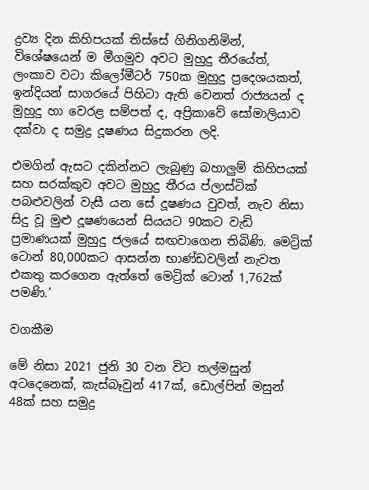ද්‍රව්‍ය දින කිහිපයක් තිස්සේ ගිනිගනිමින්, විශේෂයෙන් ම මීගමුව අවට මුහුදු තීරයේත්, ලංකාව වටා කිලෝමීටර් 750ක මුහුදු ප්‍රදෙශයකත්, ඉන්දියන් සාගරයේ පිහිටා ඇති වෙනත් රාජ්‍යයන් ද මුහුදු හා වෙරළ සම්පත් ද, අප්‍රිකාවේ සෝමාලියාව දක්වා ද සමුද්‍ර දූෂණය සිදුකරන ලදි.

එමගින් ඇසට දකින්නට ලැබුණු බහාලුම් කිහිපයක් සහ සරක්කුව අවට මුහුදු තීරය ප්ලාස්ටික් පබළුවලින් වැසී යන සේ දූෂණය වුවත්, නැව නිසා සිදු වූ මුළු දූෂණයෙන් සියයට 90කට වැඩි ප්‍රමාණයක් මුහුදු ජලයේ සඟවාගෙන තිබිණි. මෙට්‍රික් ටොන් 80,000කට ආසන්න භාණ්ඩවලින් නැවත එකතු කරගෙන ඇත්තේ මෙට්‍රික් ටොන් 1,762ක් පමණි.’

වගකීම

මේ නිසා 2021 ජුනි 30 වන විට තල්මසුන් අටදෙනෙක්, කැස්බෑවුන් 417ක්, ඩොල්පින් මසුන් 48ක් සහ සමුද්‍ර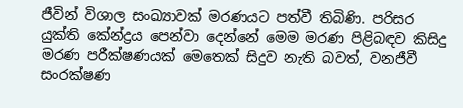ජීවින් විශාල සංඛ්‍යාවක් මරණයට පත්වී තිබිණි. පරිසර යුක්ති කේන්ද්‍රය පෙන්වා දෙන්නේ මෙම මරණ පිළිබඳව කිසිදු මරණ පරීක්ෂණයක් මෙතෙක් සිදුව නැති බවත්, වනජීවී සංරක්ෂණ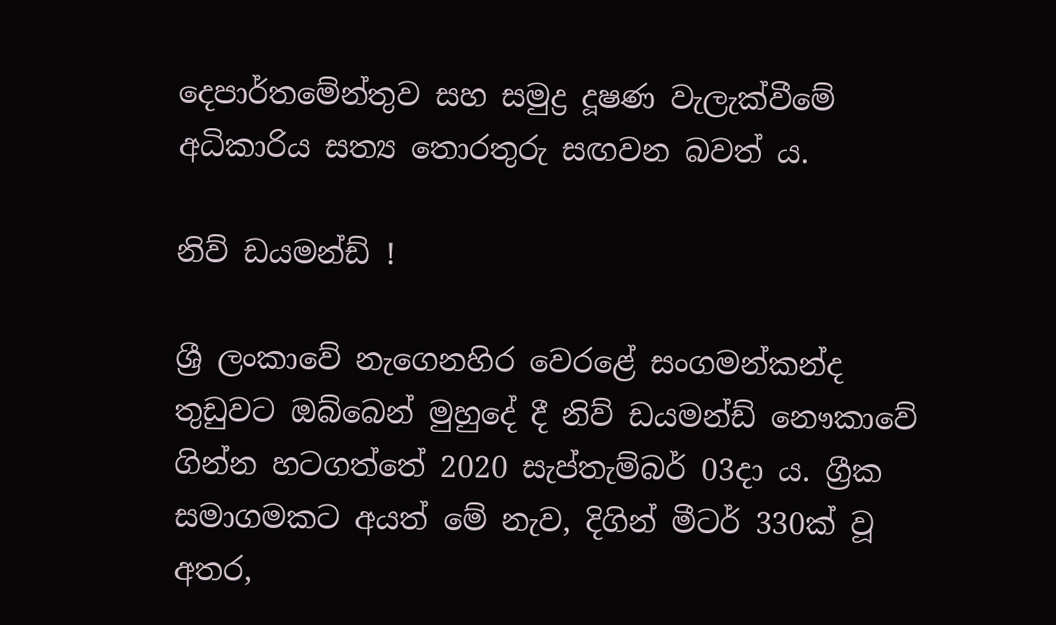දෙපාර්තමේන්තුව සහ සමුද්‍ර දූෂණ වැලැක්වීමේ අධිකාරිය සත්‍ය තොරතුරු සඟවන බවත් ය.

නිව් ඩයමන්ඩ් !

ශ්‍රී ලංකාවේ නැගෙනහිර වෙරළේ සංගමන්කන්ද තුඩුවට ඔබ්බෙන් මුහුදේ දී නිව් ඩයමන්ඩ් නෞකාවේ ගින්න හටගත්තේ 2020 සැප්තැම්බර් 03දා ය. ග්‍රීක සමාගමකට අයත් මේ නැව, දිගින් මීටර් 330ක් වූ අතර,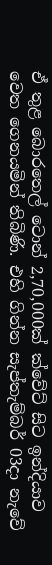ඒ තුළ බොරතෙල් ටොන් 2,70,000ක් ක්වේට් සිට ඉන්දියාව වෙත ගෙනයමින් තිබිණි. එහි ගින්න සැප්තැම්බර් 03දා නැවේ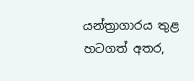යන්ත්‍රාගාරය තුළ හටගත් අතර,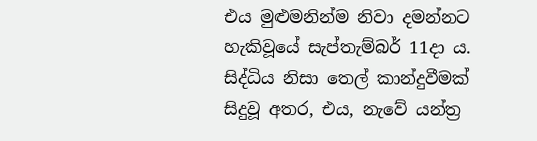එය මුළුමනින්ම නිවා දමන්නට හැකිවූයේ සැප්තැම්බර් 11දා ය. සිද්ධිය නිසා තෙල් කාන්දුවීමක් සිදුවූ අතර, එය, නැවේ යන්ත්‍ර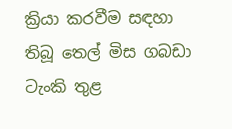ක්‍රියා කරවීම සඳහා තිබූ තෙල් මිස ගබඩා ටැංකි තුළ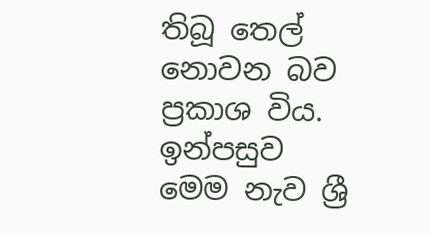තිබූ තෙල් නොවන බව ප්‍රකාශ විය. ඉන්පසුව මෙම නැව ශ්‍රී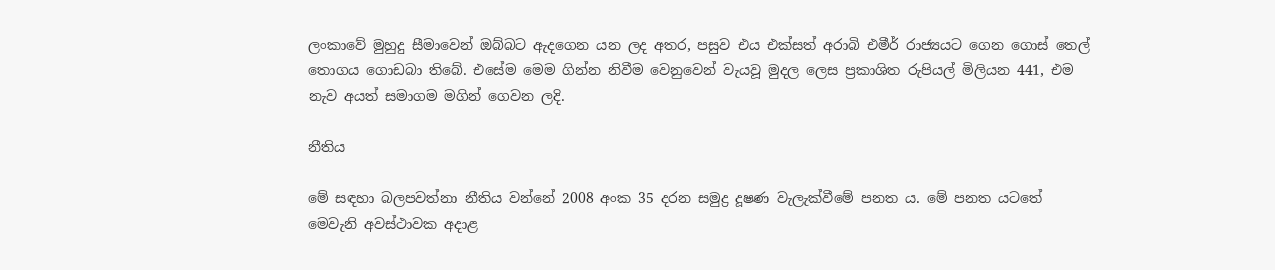ලංකාවේ මුහුදු සීමාවෙන් ඔබ්බට ඇදගෙන යන ලද අතර, පසුව එය එක්සත් අරාබි එමීර් රාජ්‍යයට ගෙන ගොස් තෙල් තොගය ගොඩබා තිබේ. එසේම මෙම ගින්න නිවීම වෙනුවෙන් වැයවූ මුදල ලෙස ප්‍රකාශිත රුපියල් මිලියන 441, එම නැව අයත් සමාගම මගින් ගෙවන ලදි.

නීතිය

මේ සඳහා බලපවත්නා නීතිය වන්නේ 2008 අංක 35 දරන සමුද්‍ර දූෂණ වැලැක්වීමේ පනත ය. මේ පනත යටතේ මෙවැනි අවස්ථාවක අදාළ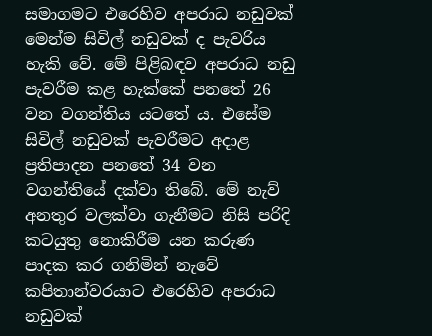සමාගමට එරෙහිව අපරාධ නඩුවක් මෙන්ම සිවිල් නඩුවක් ද පැවරිය හැකි වේ. මේ පිළිබඳව අපරාධ නඩු පැවරීම කළ හැක්කේ පනතේ 26 වන වගන්තිය යටතේ ය. එසේම සිවිල් නඩුවක් පැවරීමට අදාළ ප්‍රතිපාදන පනතේ 34 වන වගන්‍තියේ දක්වා තිබේ. මේ නැව් අනතුර වලක්වා ගැනීමට නිසි පරිදි කටයුතු නොකිරීම යන කරුණ පාදක කර ගනිමින් නැවේ කපිතාන්වරයාට එරෙහිව අපරාධ නඩුවක්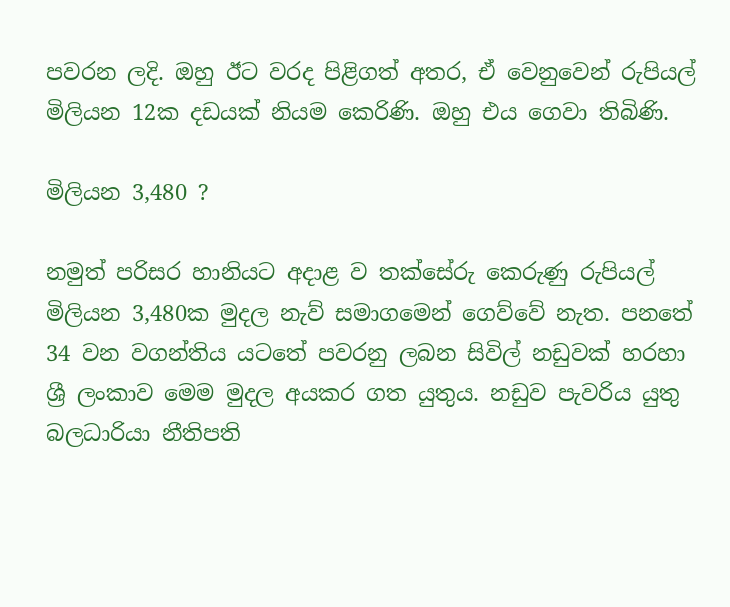පවරන ලදි. ඔහු ඊට වරද පිළිගත් අතර, ඒ වෙනුවෙන් රුපියල් මිලියන 12ක දඩයක් නියම කෙරිණි. ඔහු එය ගෙවා තිබිණි.

මිලියන 3,480 ?

නමුත් පරිසර හානියට අදාළ ව තක්සේරු කෙරුණු රුපියල් මිලියන 3,480ක මුදල නැව් සමාගමෙන් ගෙව්වේ නැත. පනතේ 34 වන වගන්තිය යටතේ පවරනු ලබන සිවිල් නඩුවක් හරහා ශ්‍රී ලංකාව මෙම මුදල අයකර ගත යුතුය. නඩුව පැවරිය යුතු බලධාරියා නීතිපති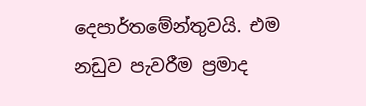දෙපාර්තමේන්තුවයි. එම නඩුව පැවරීම ප්‍රමාද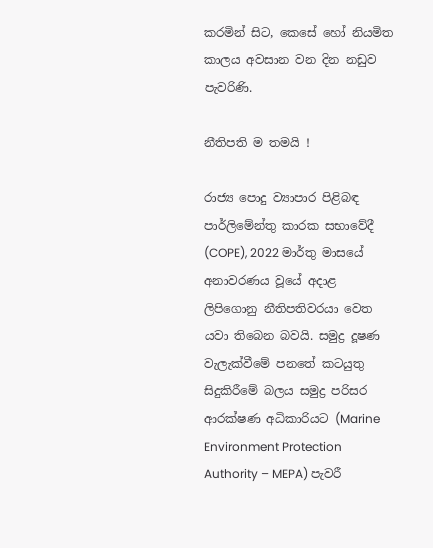කරමින් සිට, කෙසේ හෝ නියමිත කාලය අවසාන වන දින නඩුව පැවරිණි.

නීතිපති ම තමයි !

රාජ්‍ය පොදු ව්‍යාපාර පිළිබඳ පාර්ලිමේන්තු කාරක සභාවේදී (COPE), 2022 මාර්තු මාසයේ අනාවරණය වූයේ අදාළ ලිපිගොනු නීතිපතිවරයා වෙත යවා තිබෙන බවයි. සමුද්‍ර දූෂණ වැලැක්වීමේ පනතේ කටයුතු සිදුකිරීමේ බලය සමුද්‍ර පරිසර ආරක්ෂණ අධිකාරියට (Marine Environment Protection Authority – MEPA) පැවරී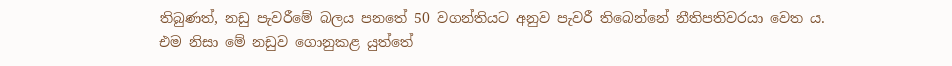තිබුණත්, නඩු පැවරීමේ බලය පනතේ 50 වගන්තියට අනුව පැවරී තිබෙන්නේ නීතිපතිවරයා වෙත ය.
එම නිසා මේ නඩුව ගොනුකළ යුත්තේ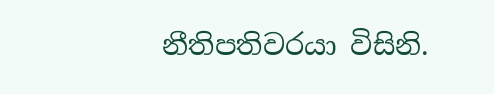නීතිපතිවරයා විසිනි.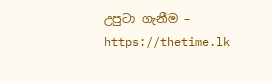උපුටා ගැනීම – https://thetime.lk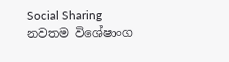Social Sharing
නවතම විශේෂාංග